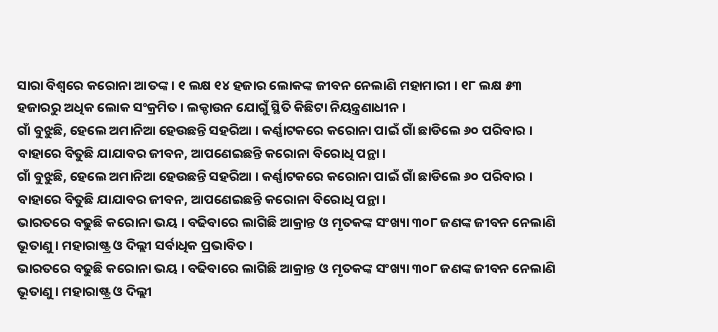ସାରା ବିଶ୍ୱରେ କରୋନା ଆତଙ୍କ । ୧ ଲକ୍ଷ ୧୪ ହଜାର ଲୋକଙ୍କ ଜୀବନ ନେଲାଣି ମହାମାରୀ । ୧୮ ଲକ୍ଷ ୫୩ ହଜାରରୁ ଅଧିକ ଲୋକ ସଂକ୍ରମିତ । ଲକ୍ଡାଉନ ଯୋଗୁଁ ସ୍ଥିତି କିଛିଟା ନିୟନ୍ତ୍ରଣାଧୀନ ।
ଗାଁ ବୁଝୁଛି, ହେଲେ ଅମାନିଆ ହେଉଛନ୍ତି ସହରିଆ । କର୍ଣ୍ଣାଟକରେ କରୋନା ପାଇଁ ଗାଁ ଛାଡିଲେ ୬୦ ପରିବାର । ବାହାରେ ବିତୁଛି ଯାଯାବର ଜୀବନ, ଆପଣେଇଛନ୍ତି କରୋନା ବିରୋଧି ପନ୍ଥା ।
ଗାଁ ବୁଝୁଛି, ହେଲେ ଅମାନିଆ ହେଉଛନ୍ତି ସହରିଆ । କର୍ଣ୍ଣାଟକରେ କରୋନା ପାଇଁ ଗାଁ ଛାଡିଲେ ୬୦ ପରିବାର । ବାହାରେ ବିତୁଛି ଯାଯାବର ଜୀବନ, ଆପଣେଇଛନ୍ତି କରୋନା ବିରୋଧି ପନ୍ଥା ।
ଭାରତରେ ବଢୁଛି କରୋନା ଭୟ । ବଢିବାରେ ଲାଗିଛି ଆକ୍ରାନ୍ତ ଓ ମୃତକଙ୍କ ସଂଖ୍ୟା ୩୦୮ ଜଣଙ୍କ ଜୀବନ ନେଲାଣି ଭୂତାଣୁ । ମହାରାଷ୍ଟ୍ର ଓ ଦିଲ୍ଲୀ ସର୍ବାଧିକ ପ୍ରଭାବିତ ।
ଭାରତରେ ବଢୁଛି କରୋନା ଭୟ । ବଢିବାରେ ଲାଗିଛି ଆକ୍ରାନ୍ତ ଓ ମୃତକଙ୍କ ସଂଖ୍ୟା ୩୦୮ ଜଣଙ୍କ ଜୀବନ ନେଲାଣି ଭୂତାଣୁ । ମହାରାଷ୍ଟ୍ର ଓ ଦିଲ୍ଲୀ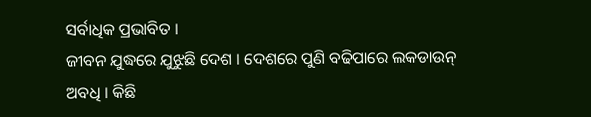ସର୍ବାଧିକ ପ୍ରଭାବିତ ।
ଜୀବନ ଯୁଦ୍ଧରେ ଯୁଝୁଛି ଦେଶ । ଦେଶରେ ପୁଣି ବଢିପାରେ ଲକଡାଉନ୍ ଅବଧି । କିଛି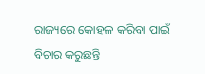ରାଜ୍ୟରେ କୋହଳ କରିବା ପାଇଁ ବିଚାର କରୁଛନ୍ତି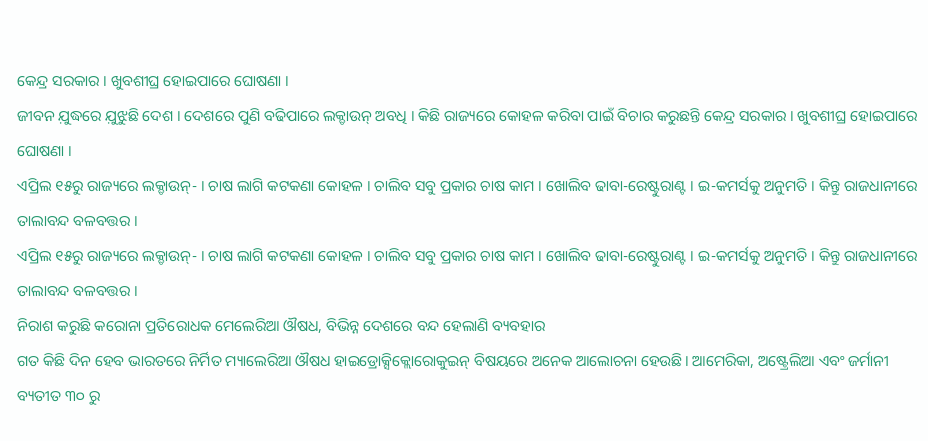କେନ୍ଦ୍ର ସରକାର । ଖୁବଶୀଘ୍ର ହୋଇପାରେ ଘୋଷଣା ।
ଜୀବନ ଯ଼ୁଦ୍ଧରେ ଯ଼ୁଝୁଛି ଦେଶ । ଦେଶରେ ପୁଣି ବଢିପାରେ ଲକ୍ଡାଉନ୍ ଅବଧି । କିଛି ରାଜ୍ୟରେ କୋହଳ କରିବା ପାଇଁ ବିଚାର କରୁଛନ୍ତି କେନ୍ଦ୍ର ସରକାର । ଖୁବଶୀଘ୍ର ହୋଇପାରେ ଘୋଷଣା ।
ଏପ୍ରିଲ ୧୫ରୁ ରାଜ୍ୟରେ ଲକ୍ଡାଉନ୍- । ଚାଷ ଲାଗି କଟକଣା କୋହଳ । ଚାଲିବ ସବୁ ପ୍ରକାର ଚାଷ କାମ । ଖୋଲିବ ଢାବା-ରେଷ୍ଟୁରାଣ୍ଟ । ଇ-କମର୍ସକୁ ଅନୁମତି । କିନ୍ତୁ ରାଜଧାନୀରେ ତାଲାବନ୍ଦ ବଳବତ୍ତର ।
ଏପ୍ରିଲ ୧୫ରୁ ରାଜ୍ୟରେ ଲକ୍ଡାଉନ୍- । ଚାଷ ଲାଗି କଟକଣା କୋହଳ । ଚାଲିବ ସବୁ ପ୍ରକାର ଚାଷ କାମ । ଖୋଲିବ ଢାବା-ରେଷ୍ଟୁରାଣ୍ଟ । ଇ-କମର୍ସକୁ ଅନୁମତି । କିନ୍ତୁ ରାଜଧାନୀରେ ତାଲାବନ୍ଦ ବଳବତ୍ତର ।
ନିରାଶ କରୁଛି କରୋନା ପ୍ରତିରୋଧକ ମେଲେରିଆ ଔଷଧ, ବିଭିନ୍ନ ଦେଶରେ ବନ୍ଦ ହେଲାଣି ବ୍ୟବହାର
ଗତ କିଛି ଦିନ ହେବ ଭାରତରେ ନିର୍ମିତ ମ୍ୟାଲେରିଆ ଔଷଧ ହାଇଡ୍ରୋକ୍ସିକ୍ଲୋରୋକୁଇନ୍ ବିଷୟରେ ଅନେକ ଆଲୋଚନା ହେଉଛି। ଆମେରିକା, ଅଷ୍ଟ୍ରେଲିଆ ଏବଂ ଜର୍ମାନୀ ବ୍ୟତୀତ ୩୦ ରୁ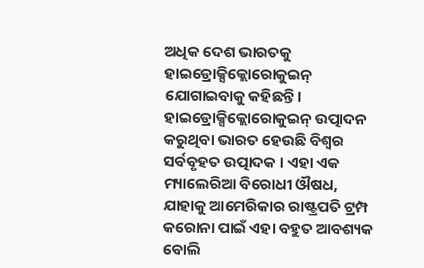ଅଧିକ ଦେଶ ଭାରତକୁ ହାଇଡ୍ରୋକ୍ସିକ୍ଲୋରୋକୁଇନ୍ ଯୋଗାଇବାକୁ କହିଛନ୍ତି। ହାଇଡ୍ରୋକ୍ସିକ୍ଲୋରୋକୁଇନ୍ ଉତ୍ପାଦନ କରୁଥିବା ଭାରତ ହେଉଛି ବିଶ୍ୱର ସର୍ବବୃହତ ଉତ୍ପାଦକ । ଏହା ଏକ ମ୍ୟାଲେରିଆ ବିରୋଧୀ ଔଷଧ, ଯାହାକୁ ଆମେରିକାର ରାଷ୍ଟ୍ରପତି ଟ୍ରମ୍ପ କରୋନା ପାଇଁ ଏହା ବହୁତ ଆବଶ୍ୟକ ବୋଲି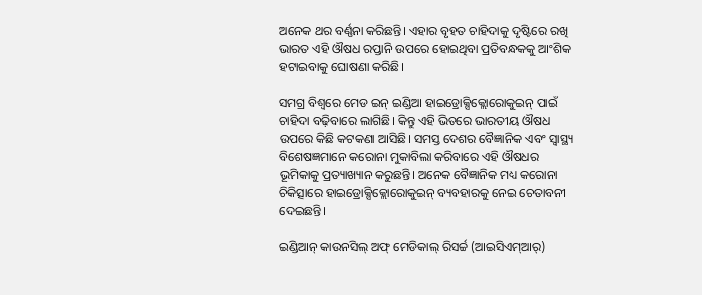ଅନେକ ଥର ବର୍ଣ୍ଣନା କରିଛନ୍ତି। ଏହାର ବୃହତ ଚାହିଦାକୁ ଦୃଷ୍ଟିରେ ରଖି ଭାରତ ଏହି ଔଷଧ ରପ୍ତାନି ଉପରେ ହୋଇଥିବା ପ୍ରତିବନ୍ଧକକୁ ଆଂଶିକ ହଟାଇବାକୁ ଘୋଷଣା କରିଛି।

ସମଗ୍ର ବିଶ୍ୱରେ ମେଡ ଇନ୍ ଇଣ୍ଡିଆ ହାଇଡ୍ରୋକ୍ସିକ୍ଲୋରୋକୁଇନ୍ ପାଇଁ ଚାହିଦା ବଢ଼ିବାରେ ଲାଗିଛି। କିନ୍ତୁ ଏହି ଭିତରେ ଭାରତୀୟ ଔଷଧ ଉପରେ କିଛି କଟକଣା ଆସିଛି। ସମସ୍ତ ଦେଶର ବୈଜ୍ଞାନିକ ଏବଂ ସ୍ୱାସ୍ଥ୍ୟ ବିଶେଷଜ୍ଞମାନେ କରୋନା ମୁକାବିଲା କରିବାରେ ଏହି ଔଷଧର ଭୂମିକାକୁ ପ୍ରତ୍ୟାଖ୍ୟାନ କରୁଛନ୍ତି। ଅନେକ ବୈଜ୍ଞାନିକ ମଧ୍ୟ କରୋନା ଚିକିତ୍ସାରେ ହାଇଡ୍ରୋକ୍ସିକ୍ଲୋରୋକୁଇନ୍ ବ୍ୟବହାରକୁ ନେଇ ଚେତାବନୀ ଦେଇଛନ୍ତି।

ଇଣ୍ଡିଆନ୍ କାଉନସିଲ୍ ଅଫ୍ ମେଡିକାଲ୍ ରିସର୍ଚ୍ଚ (ଆଇସିଏମ୍ଆର୍)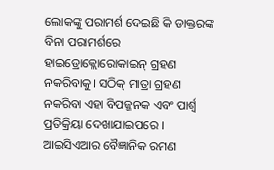ଲୋକଙ୍କୁ ପରାମର୍ଶ ଦେଇଛି କି ଡାକ୍ତରଙ୍କ ବିନା ପରାମର୍ଶରେ ହାଇଡ୍ରୋକ୍ଲୋରୋକାଇନ୍ ଗ୍ରହଣ ନକରିବାକୁ। ସଠିକ୍ ମାତ୍ରା ଗ୍ରହଣ ନକରିବା ଏହା ବିପଜ୍ଜନକ ଏବଂ ପାର୍ଶ୍ୱ ପ୍ରତିକ୍ରିୟା ଦେଖାଯାଇପରେ । ଆଇସିଏଆର ବୈଜ୍ଞାନିକ ରମଣ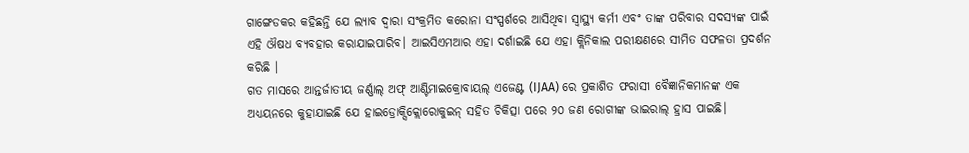ଗାଙ୍ଗେଡକର କହିଛନ୍ତି ଯେ ଲ୍ୟାବ ଦ୍ୱାରା ସଂକ୍ରମିତ କରୋନା ସଂସ୍ପର୍ଶରେ ଆସିଥିବା ସ୍ୱାସ୍ଥ୍ୟ କର୍ମୀ ଏବଂ ତାଙ୍କ ପରିବାର ସଦସ୍ୟଙ୍କ ପାଇଁ ଏହି ଔଷଧ ବ୍ୟବହାର କରାଯାଇପାରିବ। ଆଇସିଏମଆର ଏହା ଦର୍ଶାଇଛି ଯେ ଏହା କ୍ଲିନିକାଲ ପରୀକ୍ଷଣରେ ସୀମିତ ସଫଳତା ପ୍ରଦର୍ଶନ କରିଛି ।
ଗତ ମାସରେ ଆନ୍ତର୍ଜାତୀୟ ଜର୍ଣ୍ଣାଲ୍ ଅଫ୍ ଆଣ୍ଟିମାଇକ୍ରୋବାୟଲ୍ ଏଜେଣ୍ଟ (IJAA) ରେ ପ୍ରକାଶିତ ଫରାସୀ ବୈଜ୍ଞାନିକମାନଙ୍କ ଏକ ଅଧ୍ୟୟନରେ କୁହାଯାଇଛି ଯେ ହାଇଡ୍ରୋକ୍ସିକ୍ଲୋରୋକୁଇନ୍ ସହିତ ଚିକିତ୍ସା ପରେ ୨୦ ଜଣ ରୋଗୀଙ୍କ ଭାଇରାଲ୍ ହ୍ରାସ ପାଇଛି।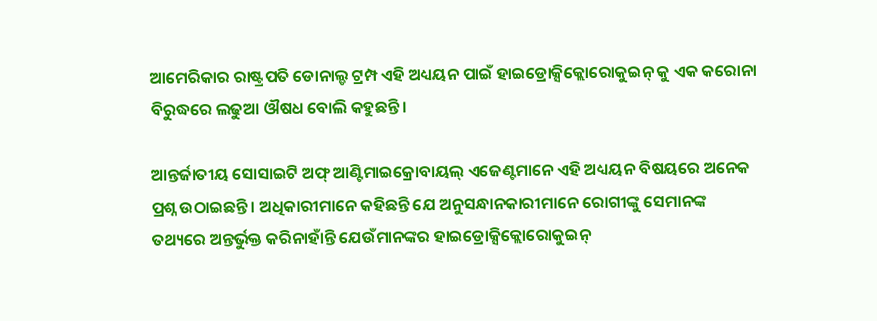ଆମେରିକାର ରାଷ୍ଟ୍ରପତି ଡୋନାଲ୍ଡ ଟ୍ରମ୍ପ ଏହି ଅଧ୍ୟୟନ ପାଇଁ ହାଇଡ୍ରୋକ୍ସିକ୍ଲୋରୋକୁଇନ୍ କୁ ଏକ କରୋନା ବିରୁଦ୍ଧରେ ଲଢୁଆ ଔଷଧ ବୋଲି କହୁଛନ୍ତି।

ଆନ୍ତର୍ଜାତୀୟ ସୋସାଇଟି ଅଫ୍ ଆଣ୍ଟିମାଇକ୍ରୋବାୟଲ୍ ଏଜେଣ୍ଟମାନେ ଏହି ଅଧ୍ୟୟନ ବିଷୟରେ ଅନେକ ପ୍ରଶ୍ନ ଉଠାଇଛନ୍ତି । ଅଧିକାରୀମାନେ କହିଛନ୍ତି ଯେ ଅନୁସନ୍ଧାନକାରୀମାନେ ରୋଗୀଙ୍କୁ ସେମାନଙ୍କ ତଥ୍ୟରେ ଅନ୍ତର୍ଭୁକ୍ତ କରିନାହାଁନ୍ତି ଯେଉଁମାନଙ୍କର ହାଇଡ୍ରୋକ୍ସିକ୍ଲୋରୋକୁଇନ୍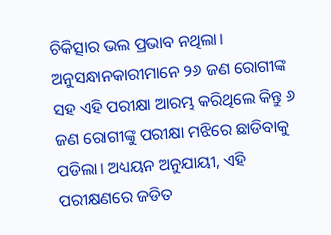ଚିକିତ୍ସାର ଭଲ ପ୍ରଭାବ ନଥିଲା।
ଅନୁସନ୍ଧାନକାରୀମାନେ ୨୬ ଜଣ ରୋଗୀଙ୍କ ସହ ଏହି ପରୀକ୍ଷା ଆରମ୍ଭ କରିଥିଲେ କିନ୍ତୁ ୬ ଜଣ ରୋଗୀଙ୍କୁ ପରୀକ୍ଷା ମଝିରେ ଛାଡିବାକୁ ପଡିଲା। ଅଧ୍ୟୟନ ଅନୁଯାୟୀ, ଏହି ପରୀକ୍ଷଣରେ ଜଡିତ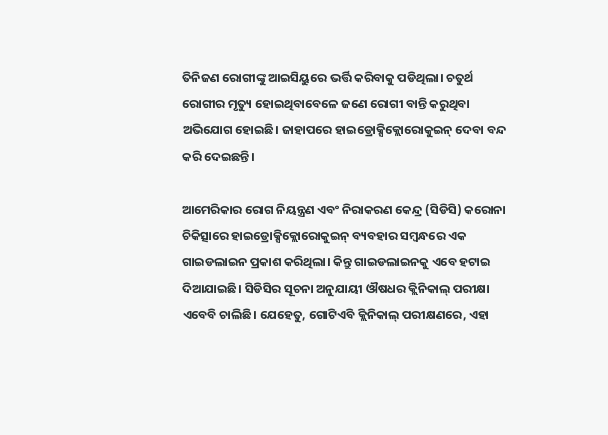ତିନିଜଣ ରୋଗୀଙ୍କୁ ଆଇସିୟୁରେ ଭର୍ତ୍ତି କରିବାକୁ ପଡିଥିଲା। ଚତୁର୍ଥ ରୋଗୀର ମୃତ୍ୟୁ ହୋଇଥିବାବେଳେ ଜଣେ ରୋଗୀ ବାନ୍ତି କରୁଥିବା ଅଭିଯୋଗ ହୋଇଛି। ଜାହାପରେ ହାଇଡ୍ରୋକ୍ସିକ୍ଲୋରୋକୁଇନ୍ ଦେବା ବନ୍ଦ କରି ଦେଇଛନ୍ତି।

ଆମେରିକାର ରୋଗ ନିୟନ୍ତ୍ରଣ ଏବଂ ନିରାକରଣ କେନ୍ଦ୍ର (ସିଡିସି) କରୋନା ଚିକିତ୍ସାରେ ହାଇଡ୍ରୋକ୍ସିକ୍ଲୋରୋକୁଇନ୍ ବ୍ୟବହାର ସମ୍ବନ୍ଧରେ ଏକ ଗାଇଡଲାଇନ ପ୍ରକାଶ କରିଥିଲା। କିନ୍ତୁ ଗାଇଡଲାଇନକୁ ଏବେ ହଟାଇ ଦିଆଯାଇଛି। ସିଡିସିର ସୂଚନା ଅନୁଯାୟୀ ଔଷଧର କ୍ଲିନିକାଲ୍ ପରୀକ୍ଷା ଏବେବି ଚାଲିଛି। ଯେହେତୁ, ଗୋଟିଏବି କ୍ଲିନିକାଲ୍ ପରୀକ୍ଷଣରେ, ଏହା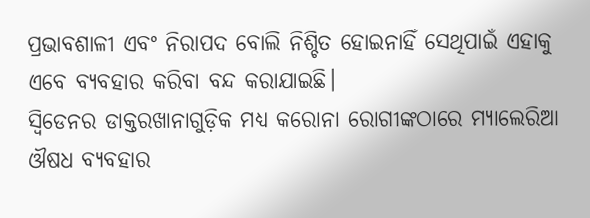ପ୍ରଭାବଶାଳୀ ଏବଂ ନିରାପଦ ବୋଲି ନିଶ୍ଚିତ ହୋଇନାହିଁ ସେଥିପାଇଁ ଏହାକୁ ଏବେ ବ୍ୟବହାର କରିବା ବନ୍ଦ କରାଯାଇଛି।
ସ୍ୱିଡେନର ଡାକ୍ତରଖାନାଗୁଡ଼ିକ ମଧ୍ୟ କରୋନା ରୋଗୀଙ୍କଠାରେ ମ୍ୟାଲେରିଆ ଔଷଧ ବ୍ୟବହାର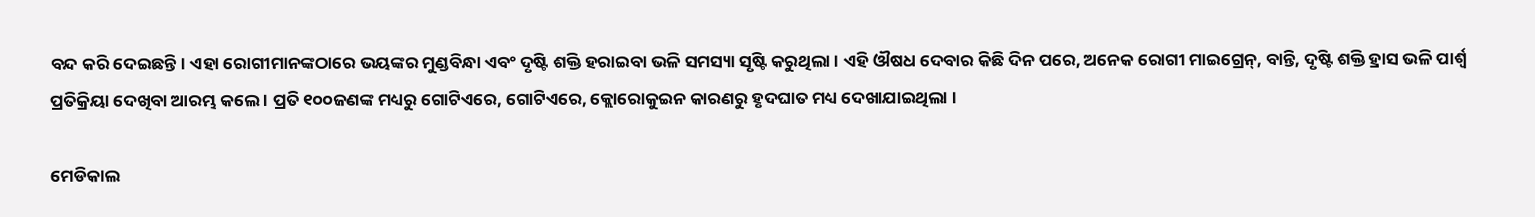ବନ୍ଦ କରି ଦେଇଛନ୍ତି। ଏହା ରୋଗୀମାନଙ୍କଠାରେ ଭୟଙ୍କର ମୁଣ୍ଡବିନ୍ଧା ଏବଂ ଦୃଷ୍ଟି ଶକ୍ତି ହରାଇବା ଭଳି ସମସ୍ୟା ସୃଷ୍ଟି କରୁଥିଲା । ଏହି ଔଷଧ ଦେବାର କିଛି ଦିନ ପରେ, ଅନେକ ରୋଗୀ ମାଇଗ୍ରେନ୍, ବାନ୍ତି, ଦୃଷ୍ଟି ଶକ୍ତି ହ୍ରାସ ଭଳି ପାର୍ଶ୍ୱ ପ୍ରତିକ୍ରିୟା ଦେଖିବା ଆରମ୍ଭ କଲେ । ପ୍ରତି ୧୦୦ଜଣଙ୍କ ମଧ୍ୟରୁ ଗୋଟିଏରେ, ଗୋଟିଏରେ, କ୍ଲୋରୋକୁଇନ କାରଣରୁ ହୃଦଘାତ ମଧ୍ୟ ଦେଖାଯାଇଥିଲା ।

ମେଡିକାଲ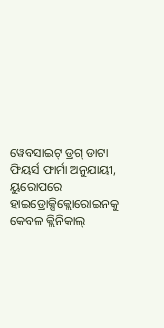ୱେବସାଇଟ୍ ଡ୍ରଗ୍ ଡାଟା ଫିୟର୍ସ ଫାର୍ମା ଅନୁଯାୟୀ, ୟୁରୋପରେ ହାଇଡ୍ରୋକ୍ସିକ୍ଲୋରୋଇନକୁ କେବଳ କ୍ଲିନିକାଲ୍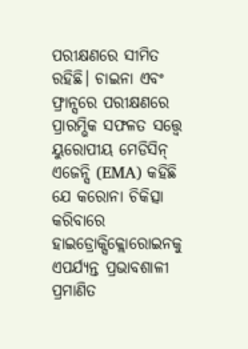ପରୀକ୍ଷଣରେ ସୀମିତ ରହିଛି। ଚାଇନା ଏବଂ ଫ୍ରାନ୍ସରେ ପରୀକ୍ଷଣରେ ପ୍ରାରମ୍ଭିକ ସଫଳତ ସତ୍ତ୍ୱେ ୟୁରୋପୀୟ ମେଡିସିନ୍ ଏଜେନ୍ସି (EMA) କହିଛି ଯେ କରୋନା ଚିକିତ୍ସା କରିବାରେ ହାଇଡ୍ରୋକ୍ସିକ୍ଲୋରୋଇନକୁ ଏପର୍ଯ୍ୟନ୍ତ ପ୍ରଭାବଶାଳୀ ପ୍ରମାଣିତ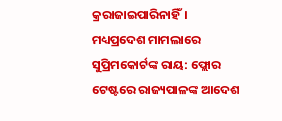କ୍ରରାଜାଇପାରିନାହିଁ।
ମଧ୍ୟପ୍ରଦେଶ ମାମଲାରେ ସୁପ୍ରିମକୋର୍ଟଙ୍କ ରାୟ: ଫ୍ଲୋର ଟେଷ୍ଟରେ ରାଜ୍ୟପାଳଙ୍କ ଆଦେଶ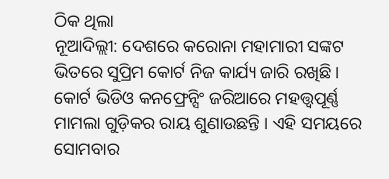ଠିକ ଥିଲା
ନୂଆଦିଲ୍ଲୀ: ଦେଶରେ କରୋନା ମହାମାରୀ ସଙ୍କଟ ଭିତରେ ସୁପ୍ରିମ କୋର୍ଟ ନିଜ କାର୍ଯ୍ୟ ଜାରି ରଖିଛି । କୋର୍ଟ ଭିଡିଓ କନଫ୍ରେନ୍ସିଂ ଜରିଆରେ ମହତ୍ତ୍ୱପୂର୍ଣ୍ଣ ମାମଲା ଗୁଡ଼ିକର ରାୟ ଶୁଣାଉଛନ୍ତି । ଏହି ସମୟରେ ସୋମବାର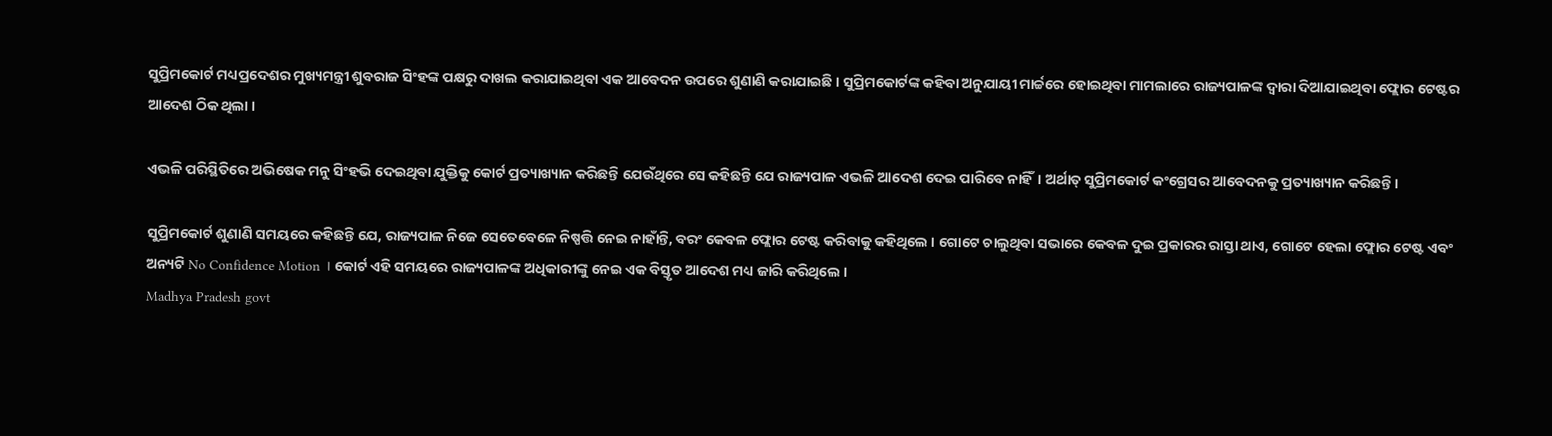ସୁପ୍ରିମକୋର୍ଟ ମଧ୍ୟପ୍ରଦେଶର ମୁଖ୍ୟମନ୍ତ୍ରୀ ଶୁବରାଜ ସିଂହଙ୍କ ପକ୍ଷରୁ ଦାଖଲ କରାଯାଇଥିବା ଏକ ଆବେଦନ ଉପରେ ଶୁଣାଣି କରାଯାଇଛି । ସୁପ୍ରିମକୋର୍ଟଙ୍କ କହିବା ଅନୁଯାୟୀ ମାର୍ଚ୍ଚରେ ହୋଇଥିବା ମାମଲାରେ ରାଜ୍ୟପାଳଙ୍କ ଦ୍ୱାରା ଦିଆଯାଇଥିବା ଫ୍ଲୋର ଟେଷ୍ଟର ଆଦେଶ ଠିକ ଥିଲା ।

ଏଭଳି ପରିସ୍ଥିତିରେ ଅଭିଷେକ ମନୁ ସିଂହଭି ଦେଇଥିବା ଯୁକ୍ତିକୁ କୋର୍ଟ ପ୍ରତ୍ୟାଖ୍ୟାନ କରିଛନ୍ତି ଯେଉଁଥିରେ ସେ କହିଛନ୍ତି ଯେ ରାଜ୍ୟପାଳ ଏଭଳି ଆଦେଶ ଦେଇ ପାରିବେ ନାହିଁ। ଅର୍ଥାତ୍ ସୁପ୍ରିମକୋର୍ଟ କଂଗ୍ରେସର ଆବେଦନକୁ ପ୍ରତ୍ୟାଖ୍ୟାନ କରିଛନ୍ତି।

ସୁପ୍ରିମକୋର୍ଟ ଶୁଣାଣି ସମୟରେ କହିଛନ୍ତି ଯେ, ରାଜ୍ୟପାଳ ନିଜେ ସେତେବେଳେ ନିଷ୍ପତ୍ତି ନେଇ ନାହାଁନ୍ତି, ବରଂ କେବଳ ଫ୍ଲୋର ଟେଷ୍ଟ କରିବାକୁ କହିଥିଲେ । ଗୋଟେ ଚାଲୁଥିବା ସଭାରେ କେବଳ ଦୁଇ ପ୍ରକାରର ରାସ୍ତା ଥାଏ, ଗୋଟେ ହେଲା ଫ୍ଲୋର ଟେଷ୍ଟ ଏବଂ ଅନ୍ୟଟି No Confidence Motion । କୋର୍ଟ ଏହି ସମୟରେ ରାଜ୍ୟପାଳଙ୍କ ଅଧିକାରୀଙ୍କୁ ନେଇ ଏକ ବିସ୍ତୃତ ଆଦେଶ ମଧ୍ୟ ଜାରି କରିଥିଲେ ।
Madhya Pradesh govt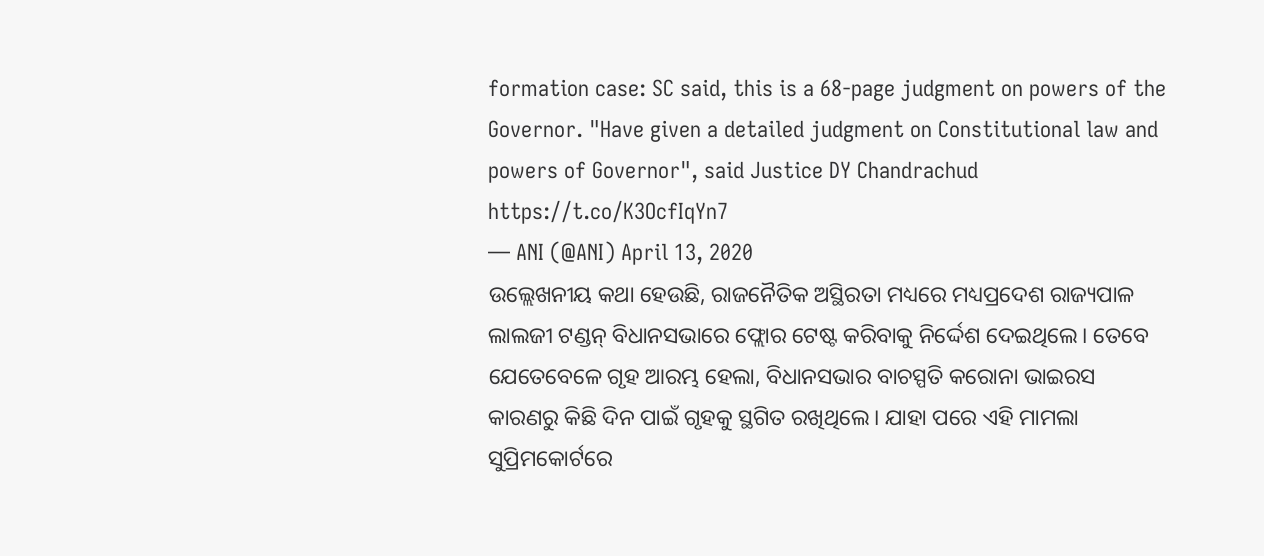formation case: SC said, this is a 68-page judgment on powers of the Governor. "Have given a detailed judgment on Constitutional law and powers of Governor", said Justice DY Chandrachud https://t.co/K3OcfIqYn7
— ANI (@ANI) April 13, 2020
ଉଲ୍ଲେଖନୀୟ କଥା ହେଉଛି, ରାଜନୈତିକ ଅସ୍ଥିରତା ମଧ୍ୟରେ ମଧ୍ୟପ୍ରଦେଶ ରାଜ୍ୟପାଳ ଲାଲଜୀ ଟଣ୍ଡନ୍ ବିଧାନସଭାରେ ଫ୍ଲୋର ଟେଷ୍ଟ କରିବାକୁ ନିର୍ଦ୍ଦେଶ ଦେଇଥିଲେ। ତେବେ ଯେତେବେଳେ ଗୃହ ଆରମ୍ଭ ହେଲା, ବିଧାନସଭାର ବାଚସ୍ପତି କରୋନା ଭାଇରସ କାରଣରୁ କିଛି ଦିନ ପାଇଁ ଗୃହକୁ ସ୍ଥଗିତ ରଖିଥିଲେ। ଯାହା ପରେ ଏହି ମାମଲା ସୁପ୍ରିମକୋର୍ଟରେ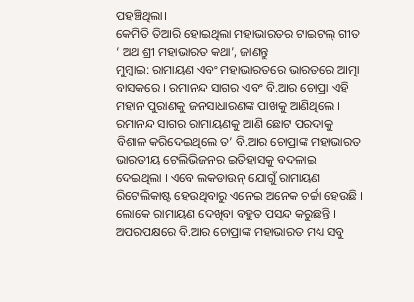ପହଞ୍ଚିଥିଲା।
କେମିତି ତିଆରି ହୋଇଥିଲା ମହାଭାରତର ଟାଇଟଲ୍ ଗୀତ ‘ ଅଥ ଶ୍ରୀ ମହାଭାରତ କଥା’, ଜାଣନ୍ତୁ
ମୁମ୍ବାଇ: ରାମାୟଣ ଏବଂ ମହାଭାରତରେ ଭାରତରେ ଆତ୍ମା ବାସକରେ । ରମାନନ୍ଦ ସାଗର ଏବଂ ବି.ଆର ଚୋପ୍ରା ଏହି ମହାନ ପୁରାଣକୁ ଜନସାଧାରଣଙ୍କ ପାଖକୁ ଆଣିଥିଲେ । ରମାନନ୍ଦ ସାଗର ରାମାୟଣକୁ ଆଣି ଛୋଟ ପରଦାକୁ ବିଶାଳ କରିଦେଇଥିଲେ ତ’ ବି.ଆର ଚୋପ୍ରାଙ୍କ ମହାଭାରତ ଭାରତୀୟ ଟେଲିଭିଜନର ଇତିହାସକୁ ବଦଳାଇ ଦେଇଥିଲା । ଏବେ ଲକଡାଉନ୍ ଯୋଗୁଁ ରାମାୟଣ ରିଟେଲିକାଷ୍ଟ ହେଉଥିବାରୁ ଏନେଇ ଅନେକ ଚର୍ଚ୍ଚା ହେଉଛି । ଲୋକେ ରାମାୟଣ ଦେଖିବା ବହୁତ ପସନ୍ଦ କରୁଛନ୍ତି । ଅପରପକ୍ଷରେ ବି.ଆର ଚୋପ୍ରାଙ୍କ ମହାଭାରତ ମଧ୍ୟ ସବୁ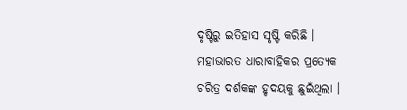ଦୃଷ୍ଟିରୁ ଇତିହାସ ସୃଷ୍ଟି କରିଛି । ମହାଭାରତ ଧାରାବାହିକର ପ୍ରତ୍ୟେକ ଚରିତ୍ର ଦର୍ଶକଙ୍କ ହୃଦୟକୁ ଛୁଇଁଥିଲା ।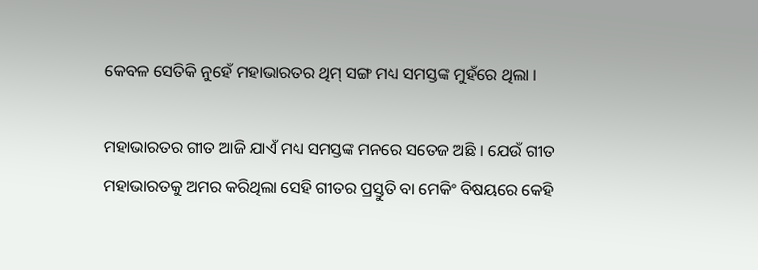କେବଳ ସେତିକି ନୁହେଁ ମହାଭାରତର ଥିମ୍ ସଙ୍ଗ ମଧ୍ୟ ସମସ୍ତଙ୍କ ମୁହଁରେ ଥିଲା ।

ମହାଭାରତର ଗୀତ ଆଜି ଯାଏଁ ମଧ୍ୟ ସମସ୍ତଙ୍କ ମନରେ ସତେଜ ଅଛି । ଯେଉଁ ଗୀତ ମହାଭାରତକୁ ଅମର କରିଥିଲା ସେହି ଗୀତର ପ୍ରସ୍ତୁତି ବା ମେକିଂ ବିଷୟରେ କେହି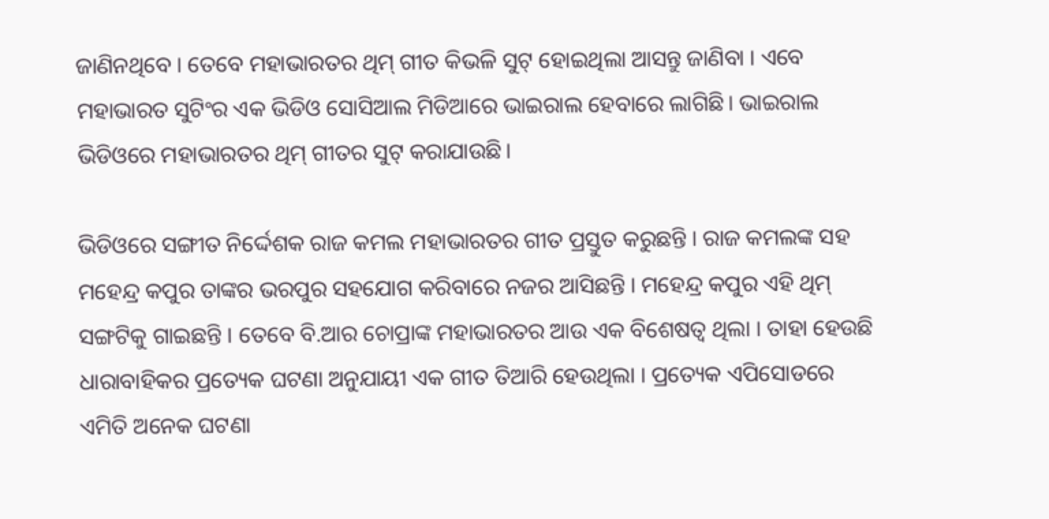ଜାଣିନଥିବେ । ତେବେ ମହାଭାରତର ଥିମ୍ ଗୀତ କିଭଳି ସୁଟ୍ ହୋଇଥିଲା ଆସନ୍ତୁ ଜାଣିବା । ଏବେ ମହାଭାରତ ସୁଟିଂର ଏକ ଭିଡିଓ ସୋସିଆଲ ମିଡିଆରେ ଭାଇରାଲ ହେବାରେ ଲାଗିଛି। ଭାଇରାଲ ଭିଡିଓରେ ମହାଭାରତର ଥିମ୍ ଗୀତର ସୁଟ୍ କରାଯାଉଛି।

ଭିଡିଓରେ ସଙ୍ଗୀତ ନିର୍ଦ୍ଦେଶକ ରାଜ କମଲ ମହାଭାରତର ଗୀତ ପ୍ରସ୍ତୁତ କରୁଛନ୍ତି । ରାଜ କମଲଙ୍କ ସହ ମହେନ୍ଦ୍ର କପୁର ତାଙ୍କର ଭରପୁର ସହଯୋଗ କରିବାରେ ନଜର ଆସିଛନ୍ତି । ମହେନ୍ଦ୍ର କପୁର ଏହି ଥିମ୍ ସଙ୍ଗଟିକୁ ଗାଇଛନ୍ତି । ତେବେ ବି.ଆର ଚୋପ୍ରାଙ୍କ ମହାଭାରତର ଆଉ ଏକ ବିଶେଷତ୍ୱ ଥିଲା । ତାହା ହେଉଛି ଧାରାବାହିକର ପ୍ରତ୍ୟେକ ଘଟଣା ଅନୁଯାୟୀ ଏକ ଗୀତ ତିଆରି ହେଉଥିଲା । ପ୍ରତ୍ୟେକ ଏପିସୋଡରେ ଏମିତି ଅନେକ ଘଟଣା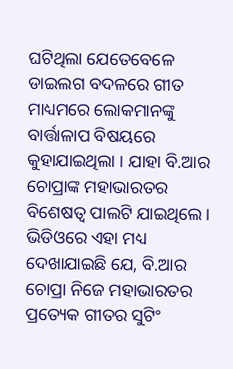ଘଟିଥିଲା ଯେତେବେଳେ ଡାଇଲଗ ବଦଳରେ ଗୀତ ମାଧ୍ୟମରେ ଲୋକମାନଙ୍କୁ ବାର୍ତ୍ତାଳାପ ବିଷୟରେ କୁହାଯାଇଥିଲା । ଯାହା ବି.ଆର ଚୋପ୍ରାଙ୍କ ମହାଭାରତର ବିଶେଷତ୍ୱ ପାଲଟି ଯାଇଥିଲେ। ଭିଡିଓରେ ଏହା ମଧ୍ୟ ଦେଖାଯାଇଛି ଯେ, ବି.ଆର ଚୋପ୍ରା ନିଜେ ମହାଭାରତର ପ୍ରତ୍ୟେକ ଗୀତର ସୁଟିଂ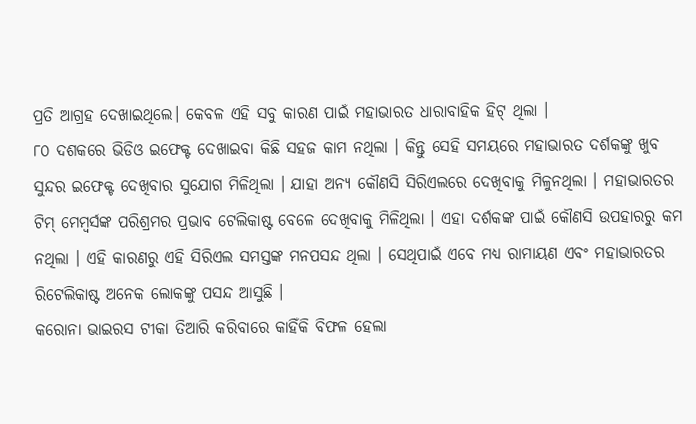ପ୍ରତି ଆଗ୍ରହ ଦେଖାଇଥିଲେ। କେବଳ ଏହି ସବୁ କାରଣ ପାଇଁ ମହାଭାରତ ଧାରାବାହିକ ହିଟ୍ ଥିଲା ।
୮୦ ଦଶକରେ ଭିଡିଓ ଇଫେକ୍ଟ ଦେଖାଇବା କିଛି ସହଜ କାମ ନଥିଲା । କିନ୍ତୁ ସେହି ସମୟରେ ମହାଭାରତ ଦର୍ଶକଙ୍କୁ ଖୁବ ସୁନ୍ଦର ଇଫେକ୍ଟ ଦେଖିବାର ସୁଯୋଗ ମିଳିଥିଲା । ଯାହା ଅନ୍ୟ କୌଣସି ସିରିଏଲରେ ଦେଖିବାକୁ ମିଳୁନଥିଲା । ମହାଭାରତର ଟିମ୍ ମେମ୍ୱର୍ସଙ୍କ ପରିଶ୍ରମର ପ୍ରଭାବ ଟେଲିକାଷ୍ଟ ବେଳେ ଦେଖିବାକୁ ମିଳିଥିଲା । ଏହା ଦର୍ଶକଙ୍କ ପାଇଁ କୌଣସି ଉପହାରରୁ କମ ନଥିଲା । ଏହି କାରଣରୁ ଏହି ସିରିଏଲ ସମସ୍ତଙ୍କ ମନପସନ୍ଦ ଥିଲା । ସେଥିପାଇଁ ଏବେ ମଧ୍ୟ ରାମାୟଣ ଏବଂ ମହାଭାରତର ରିଟେଲିକାଷ୍ଟ ଅନେକ ଲୋକଙ୍କୁ ପସନ୍ଦ ଆସୁଛି ।
କରୋନା ଭାଇରସ ଟୀକା ତିଆରି କରିବାରେ କାହିଁକି ବିଫଳ ହେଲା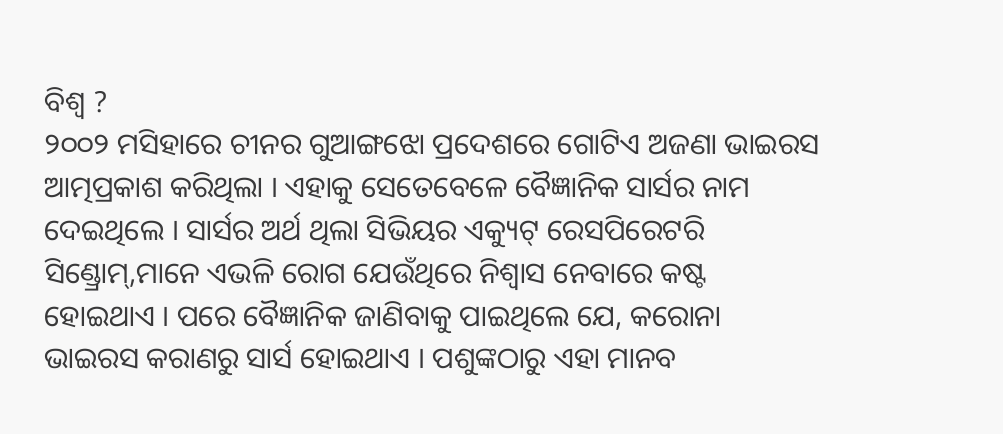ବିଶ୍ୱ ?
୨୦୦୨ ମସିହାରେ ଚୀନର ଗୁଆଙ୍ଗଝୋ ପ୍ରଦେଶରେ ଗୋଟିଏ ଅଜଣା ଭାଇରସ ଆତ୍ମପ୍ରକାଶ କରିଥିଲା । ଏହାକୁ ସେତେବେଳେ ବୈଜ୍ଞାନିକ ସାର୍ସର ନାମ ଦେଇଥିଲେ । ସାର୍ସର ଅର୍ଥ ଥିଲା ସିଭିୟର ଏକ୍ୟୁଟ୍ ରେସପିରେଟରି ସିଣ୍ଡ୍ରୋମ୍,ମାନେ ଏଭଳି ରୋଗ ଯେଉଁଥିରେ ନିଶ୍ୱାସ ନେବାରେ କଷ୍ଟ ହୋଇଥାଏ । ପରେ ବୈଜ୍ଞାନିକ ଜାଣିବାକୁ ପାଇଥିଲେ ଯେ, କରୋନା ଭାଇରସ କରାଣରୁ ସାର୍ସ ହୋଇଥାଏ । ପଶୁଙ୍କଠାରୁ ଏହା ମାନବ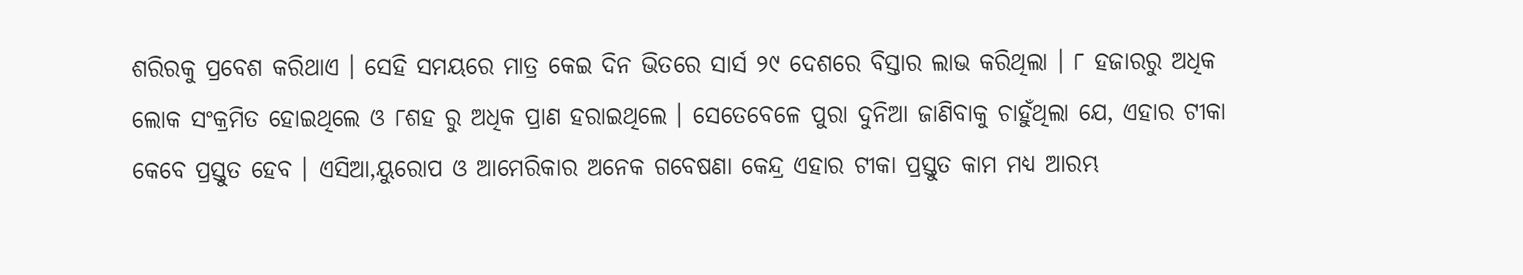ଶରିରକୁ ପ୍ରବେଶ କରିଥାଏ । ସେହି ସମୟରେ ମାତ୍ର କେଇ ଦିନ ଭିତରେ ସାର୍ସ ୨୯ ଦେଶରେ ବିସ୍ତାର ଲାଭ କରିଥିଲା । ୮ ହଜାରରୁ ଅଧିକ ଲୋକ ସଂକ୍ରମିତ ହୋଇଥିଲେ ଓ ୮ଶହ ରୁ ଅଧିକ ପ୍ରାଣ ହରାଇଥିଲେ । ସେତେବେଳେ ପୁରା ଦୁନିଆ ଜାଣିବାକୁ ଚାହୁଁଥିଲା ଯେ, ଏହାର ଟୀକା କେବେ ପ୍ରସ୍ତୁତ ହେବ । ଏସିଆ,ୟୁରୋପ ଓ ଆମେରିକାର ଅନେକ ଗବେଷଣା କେନ୍ଦ୍ର ଏହାର ଟୀକା ପ୍ରସ୍ତୁତ କାମ ମଧ୍ୟ ଆରମ୍ଭ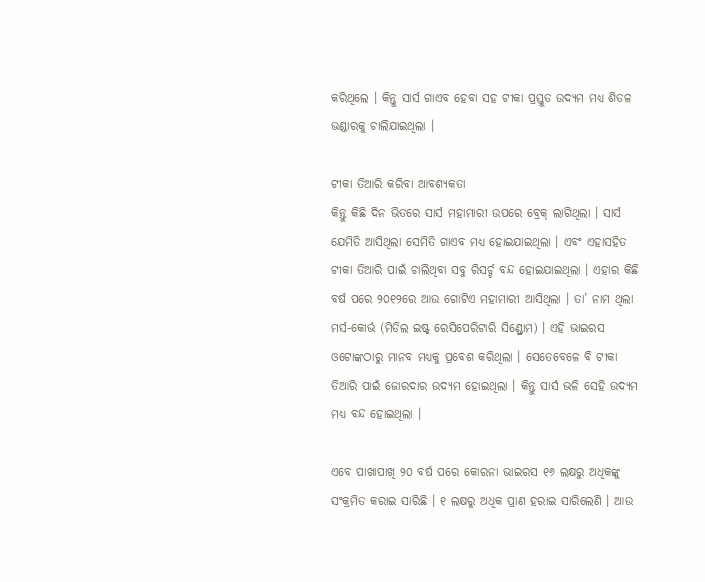କରିଥିଲେ । କିନ୍ତୁ ସାର୍ସ ଗାଏବ ହେବା ସହ ଟୀକା ପ୍ରସ୍ତୁତ ଉଦ୍ୟମ ମଧ୍ୟ ଶିତଳ ଭଣ୍ଡାରକୁ ଚାଲିଯାଇଥିଲା ।

ଟୀକା ତିଆରି କରିବା ଆବଶ୍ୟକତା
କିନ୍ତୁ କିଛି ଦିନ ଭିତରେ ସାର୍ସ ମହାମାରୀ ଉପରେ ବ୍ରେକ୍ ଲାଗିଥିଲା । ସାର୍ସ ଯେମିତି ଆସିଥିଲା ସେମିତି ଗାଏବ ମଧ୍ୟ ହୋଇଯାଇଥିଲା । ଏବଂ ଏହାସହିତ ଟୀକା ତିଆରି ପାଇଁ ଚାଲିଥିବା ସବୁ ରିସର୍ଚ୍ଚ ବନ୍ଦ ହୋଇଯାଇଥିଲା । ଏହାର କିଛି ବର୍ଷ ପରେ ୨୦୧୨ରେ ଆଉ ଗୋଟିଏ ମହାମାରୀ ଆସିଥିଲା । ତା’ ନାମ ଥିଲା ମର୍ସ-କୋର୍ଭ (ମିଡିଲ ଇଷ୍ଟ୍ ରେସିପେରିଟାରି ସିଣ୍ଡ୍ରୋମ) । ଏହି ଭାଇରସ ଓଟୋଙ୍କଠାରୁ ମାନବ ମଧ୍ୟକୁ ପ୍ରବେଶ କରିଥିଲା । ସେତେବେଳେ ବି ଟୀକା ତିଆରି ପାଇଁ ଜୋରଦାର ଉଦ୍ୟମ ହୋଇଥିଲା । କିନ୍ତୁ ସାର୍ସ ଭଳି ସେହି ଉଦ୍ୟମ ମଧ୍ୟ ବନ୍ଦ ହୋଇଥିଲା ।

ଏବେ ପାଖାପାଖି ୨୦ ବର୍ଷ ପରେ କୋରନା ଭାଇରସ ୧୬ ଲକ୍ଷରୁ ଅଧିକଙ୍କୁ ସଂକ୍ରମିତ କରାଇ ସାରିଛି । ୧ ଲକ୍ଷରୁ ଅଧିକ ପ୍ରାଣ ହରାଇ ସାରିଲେଣି । ଆଉ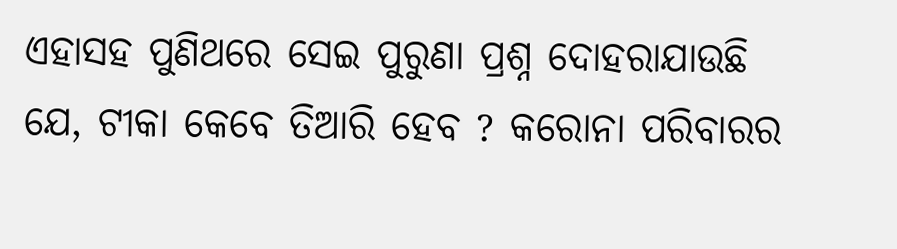ଏହାସହ ପୁଣିଥରେ ସେଇ ପୁରୁଣା ପ୍ରଶ୍ନ ଦୋହରାଯାଉଛି ଯେ, ଟୀକା କେବେ ତିଆରି ହେବ ? କରୋନା ପରିବାରର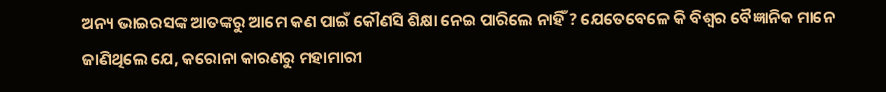ଅନ୍ୟ ଭାଇରସଙ୍କ ଆତଙ୍କରୁ ଆମେ କଣ ପାଇଁ କୌଣସି ଶିକ୍ଷା ନେଇ ପାରିଲେ ନାହିଁ ? ଯେତେବେଳେ କି ବିଶ୍ୱର ବୈଜ୍ଞାନିକ ମାନେ ଜାଣିଥିଲେ ଯେ, କରୋନା କାରଣରୁ ମହାମାରୀ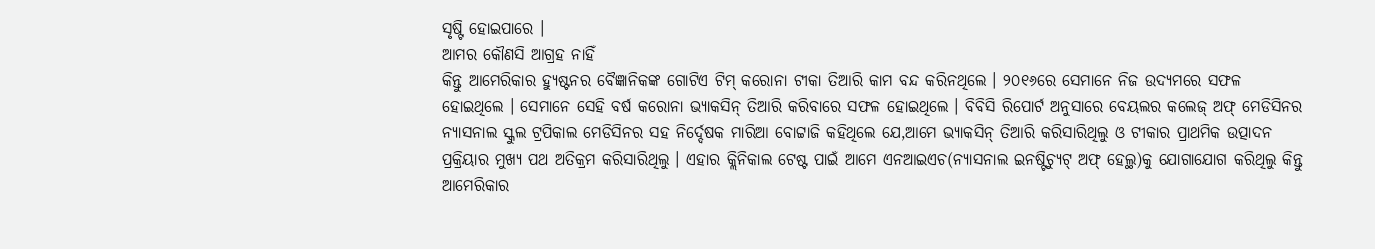ସୃଷ୍ଟି ହୋଇପାରେ ।
ଆମର କୌଣସି ଆଗ୍ରହ ନାହିଁ
କିନ୍ତୁ ଆମେରିକାର ହ୍ୟୁଷ୍ଟନର ବୈଜ୍ଞାନିକଙ୍କ ଗୋଟିଏ ଟିମ୍ କରୋନା ଟୀକା ତିଆରି କାମ ବନ୍ଦ କରିନଥିଲେ । ୨୦୧୬ରେ ସେମାନେ ନିଜ ଉଦ୍ୟମରେ ସଫଳ ହୋଇଥିଲେ । ସେମାନେ ସେହି ବର୍ଷ କରୋନା ଭ୍ୟାକସିନ୍ ତିଆରି କରିବାରେ ସଫଳ ହୋଇଥିଲେ । ବିବିସି ରିପୋର୍ଟ ଅନୁସାରେ ବେୟଲର କଲେଜ୍ ଅଫ୍ ମେଡିସିନର ନ୍ୟାସନାଲ ସ୍କୁଲ ଟ୍ରପିକାଲ ମେଡିସିନର ସହ ନିର୍ଦ୍ଦେଷକ ମାରିଆ ବୋଟ୍ଟାଜି କହିଥିଲେ ଯେ,ଆମେ ଭ୍ୟାକସିନ୍ ତିଆରି କରିସାରିଥିଲୁ ଓ ଟୀକାର ପ୍ରାଥମିକ ଉତ୍ପାଦନ ପ୍ରକ୍ରିୟାର ମୁଖ୍ୟ ପଥ ଅତିକ୍ରମ କରିସାରିଥିଲୁ । ଏହାର କ୍ଲିନିକାଲ ଟେଷ୍ଟ ପାଇଁ ଆମେ ଏନଆଇଏଚ(ନ୍ୟାସନାଲ ଇନଷ୍ଟିଚ୍ୟୁଟ୍ ଅଫ୍ ହେଲ୍ଥ)କୁ ଯୋଗାଯୋଗ କରିଥିଲୁ କିନ୍ତୁ ଆମେରିକାର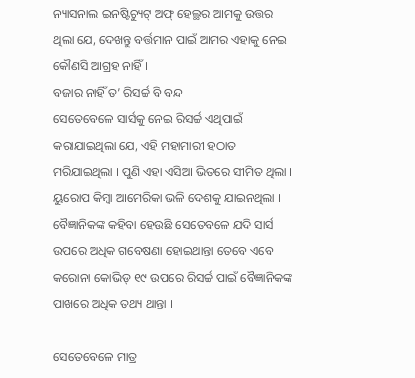ନ୍ୟାସନାଲ ଇନଷ୍ଟିଚ୍ୟୁଟ୍ ଅଫ୍ ହେଲ୍ଥର ଆମକୁ ଉତ୍ତର ଥିଲା ଯେ, ଦେଖନ୍ତୁ ବର୍ତ୍ତମାନ ପାଇଁ ଆମର ଏହାକୁ ନେଇ କୌଣସି ଆଗ୍ରହ ନାହିଁ ।
ବଜାର ନାହିଁ ତ’ ରିସର୍ଚ୍ଚ ବି ବନ୍ଦ
ସେତେବେଳେ ସାର୍ସକୁ ନେଇ ରିସର୍ଚ୍ଚ ଏଥିପାଇଁ କରାଯାଇଥିଲା ଯେ, ଏହି ମହାମାରୀ ହଠାତ ମରିଯାଇଥିଲା । ପୁଣି ଏହା ଏସିଆ ଭିତରେ ସୀମିତ ଥିଲା । ୟୁରୋପ କିମ୍ବା ଆମେରିକା ଭଳି ଦେଶକୁ ଯାଇନଥିଲା । ବୈଜ୍ଞାନିକଙ୍କ କହିବା ହେଉଛି ସେତେବଳେ ଯଦି ସାର୍ସ ଉପରେ ଅଧିକ ଗବେଷଣା ହୋଇଥାନ୍ତା ତେବେ ଏବେ କରୋନା କୋଭିଡ୍ ୧୯ ଉପରେ ରିସର୍ଚ୍ଚ ପାଇଁ ବୈଜ୍ଞାନିକଙ୍କ ପାଖରେ ଅଧିକ ତଥ୍ୟ ଥାନ୍ତା ।

ସେତେବେଳେ ମାତ୍ର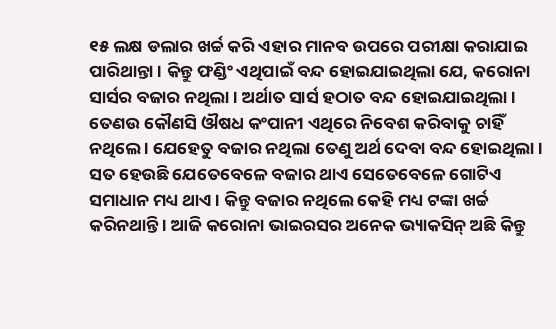୧୫ ଲକ୍ଷ ଡଲାର ଖର୍ଚ୍ଚ କରି ଏହାର ମାନବ ଉପରେ ପରୀକ୍ଷା କରାଯାଇ ପାରିଥାନ୍ତା । କିନ୍ତୁ ଫଣ୍ଡିଂ ଏଥିପାଇଁ ବନ୍ଦ ହୋଇଯାଇଥିଲା ଯେ, କରୋନା ସାର୍ସର ବଜାର ନଥିଲା । ଅର୍ଥାତ ସାର୍ସ ହଠାତ ବନ୍ଦ ହୋଇଯାଇଥିଲା । ତେଣଉ କୌଣସି ଔଷଧ କଂପାନୀ ଏଥିରେ ନିବେଶ କରିବାକୁ ଚାହିଁ ନଥିଲେ । ଯେହେତୁ ବଜାର ନଥିଲା ତେଣୁ ଅର୍ଥ ଦେବା ବନ୍ଦ ହୋଇଥିଲା । ସତ ହେଉଛି ଯେତେବେଳେ ବଜାର ଥାଏ ସେତେବେଳେ ଗୋଟିଏ ସମାଧାନ ମଧ୍ୟ ଥାଏ । କିନ୍ତୁ ବଜାର ନଥିଲେ କେହି ମଧ୍ୟ ଟଙ୍କା ଖର୍ଚ୍ଚ କରିନଥାନ୍ତି । ଆଜି କରୋନା ଭାଇରସର ଅନେକ ଭ୍ୟାକସିନ୍ ଅଛି କିନ୍ତୁ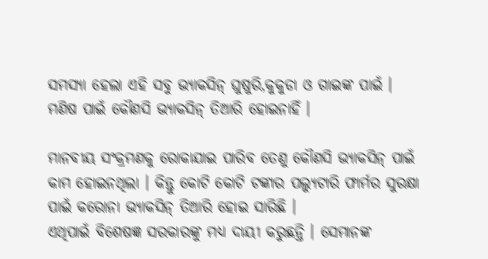ସମସ୍ୟା ହେଲା ଏହି ସବୁ ଭ୍ୟାକସିନ୍ ଘୁଷୁରି,କୁକୁଡା ଓ ଗାଇଙ୍କ ପାଇଁ । ମଣିଷ ପାଇଁ କୌଣସି ଭ୍ୟାକସିନ୍ ତିଆରି ହୋଇନାହିଁ ।

ମାନବୀୟ ସଂକ୍ରମଣକୁ ରୋକାଯାଇ ପାରିବ ତେଣୁ କୌଣସି ଭ୍ୟାକସିନ୍ ପାଇଁ କାମ ହୋଇନଥିଲା । କିନ୍ତୁ କୋଟି କୋଟି ଟଙ୍କାର ପଲ୍ୟୁଟାରି ଫାର୍ମର ସୁରକ୍ଷା ପାଇଁ କରୋନା ଭ୍ୟାକସିନ୍ ତିଆରି ହୋଇ ସାରିଛି ।
ଏଥିପାଇଁ ବିଶେଷଜ୍ଞ ସରକାରଙ୍କୁ ମଧ୍ୟ ଦାୟୀ କରୁଛନ୍ତି । ସେମାନଙ୍କ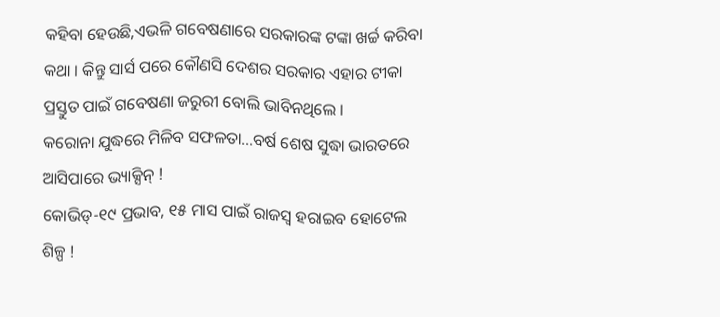କହିବା ହେଉଛି,ଏଭଳି ଗବେଷଣାରେ ସରକାରଙ୍କ ଟଙ୍କା ଖର୍ଚ୍ଚ କରିବା କଥା । କିନ୍ତୁ ସାର୍ସ ପରେ କୌଣସି ଦେଶର ସରକାର ଏହାର ଟୀକା ପ୍ରସ୍ତୁତ ପାଇଁ ଗବେଷଣା ଜରୁରୀ ବୋଲି ଭାବିନଥିଲେ ।
କରୋନା ଯୁଦ୍ଧରେ ମିଳିବ ସଫଳତା…ବର୍ଷ ଶେଷ ସୁଦ୍ଧା ଭାରତରେ ଆସିପାରେ ଭ୍ୟାକ୍ସିନ୍ !
କୋଭିଡ୍-୧୯ ପ୍ରଭାବ, ୧୫ ମାସ ପାଇଁ ରାଜସ୍ୱ ହରାଇବ ହୋଟେଲ ଶିଳ୍ପ !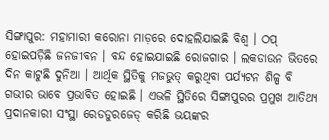ସିଙ୍ଗାପୁର: ମହାମାରୀ କରୋନା ମାଡ଼ରେ ଦୋହଲିଯାଇଛି ବିଶ୍ୱ । ଠପ୍ ହୋଇପଡ଼ିଛି ଜନଜୀବନ । ବନ୍ଦ ହୋଇଯାଇଛି ରୋଜଗାର । ଲକଡାଉନ ଭିତରେ ଦିନ କାଟୁଛି ଦୁନିଆ । ଆର୍ଥିକ ସ୍ଥିତିକୁ ମଜଭୁତ୍ କରୁଥିବା ପର୍ଯ୍ୟଟନ ଶିଳ୍ପ ବି ଗଭୀର ଭାବେ ପ୍ରଭାବିତ ହୋଇଛି । ଏଭଳି ସ୍ଥିତିରେ ସିଙ୍ଗାପୁରର ପ୍ରମୁଖ ଆତିଥ୍ୟ ପ୍ରଦାନକାରୀ ସଂସ୍ଥା ରେଡଡୁରଜେଡ୍ କରିଛି ଭୟଙ୍କର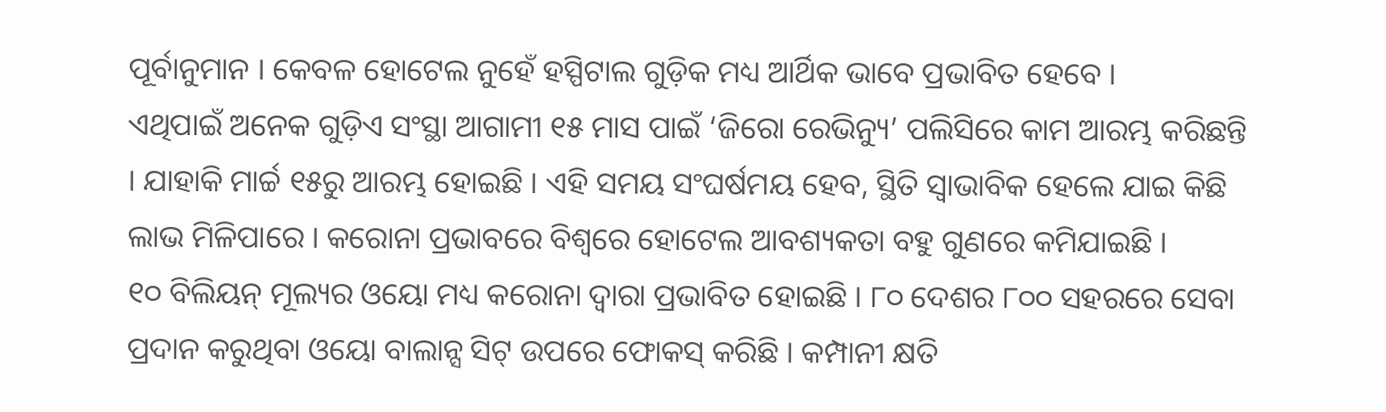ପୂର୍ବାନୁମାନ । କେବଳ ହୋଟେଲ ନୁହେଁ ହସ୍ପିଟାଲ ଗୁଡ଼ିକ ମଧ୍ୟ ଆର୍ଥିକ ଭାବେ ପ୍ରଭାବିତ ହେବେ ।
ଏଥିପାଇଁ ଅନେକ ଗୁଡ଼ିଏ ସଂସ୍ଥା ଆଗାମୀ ୧୫ ମାସ ପାଇଁ ‘ଜିରୋ ରେଭିନ୍ୟୁ’ ପଲିସିରେ କାମ ଆରମ୍ଭ କରିଛନ୍ତି । ଯାହାକି ମାର୍ଚ୍ଚ ୧୫ରୁ ଆରମ୍ଭ ହୋଇଛି । ଏହି ସମୟ ସଂଘର୍ଷମୟ ହେବ, ସ୍ଥିତି ସ୍ୱାଭାବିକ ହେଲେ ଯାଇ କିଛି ଲାଭ ମିଳିପାରେ । କରୋନା ପ୍ରଭାବରେ ବିଶ୍ୱରେ ହୋଟେଲ ଆବଶ୍ୟକତା ବହୁ ଗୁଣରେ କମିଯାଇଛି ।
୧୦ ବିଲିୟନ୍ ମୂଲ୍ୟର ଓୟୋ ମଧ୍ୟ କରୋନା ଦ୍ୱାରା ପ୍ରଭାବିତ ହୋଇଛି । ୮୦ ଦେଶର ୮୦୦ ସହରରେ ସେବା ପ୍ରଦାନ କରୁଥିବା ଓୟୋ ବାଲାନ୍ସ ସିଟ୍ ଉପରେ ଫୋକସ୍ କରିଛି । କମ୍ପାନୀ କ୍ଷତି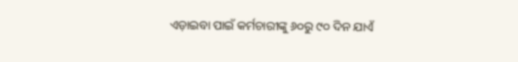ଏଡ଼ାଇବା ପାଇଁ କର୍ମଚାରୀଙ୍କୁ ୬୦ରୁ ୯୦ ଦିନ ଯାଏଁ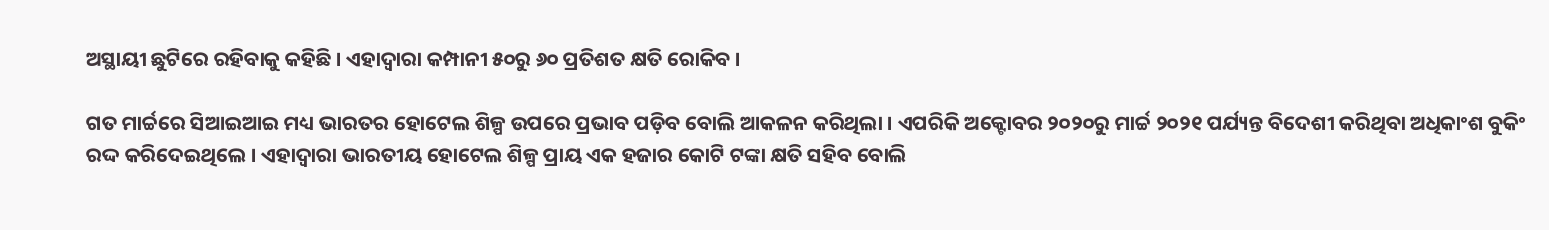ଅସ୍ଥାୟୀ ଛୁଟିରେ ରହିବାକୁ କହିଛି । ଏହାଦ୍ୱାରା କମ୍ପାନୀ ୫୦ରୁ ୬୦ ପ୍ରତିଶତ କ୍ଷତି ରୋକିବ ।

ଗତ ମାର୍ଚ୍ଚରେ ସିଆଇଆଇ ମଧ୍ୟ ଭାରତର ହୋଟେଲ ଶିଳ୍ପ ଉପରେ ପ୍ରଭାବ ପଡ଼ିବ ବୋଲି ଆକଳନ କରିଥିଲା । ଏପରିକି ଅକ୍ଟୋବର ୨୦୨୦ରୁ ମାର୍ଚ୍ଚ ୨୦୨୧ ପର୍ଯ୍ୟନ୍ତ ବିଦେଶୀ କରିଥିବା ଅଧିକାଂଶ ବୁକିଂ ରଦ୍ଦ କରିଦେଇଥିଲେ । ଏହାଦ୍ୱାରା ଭାରତୀୟ ହୋଟେଲ ଶିଳ୍ପ ପ୍ରାୟ ଏକ ହଜାର କୋଟି ଟଙ୍କା କ୍ଷତି ସହିବ ବୋଲି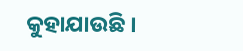କୁହାଯାଉଛି ।